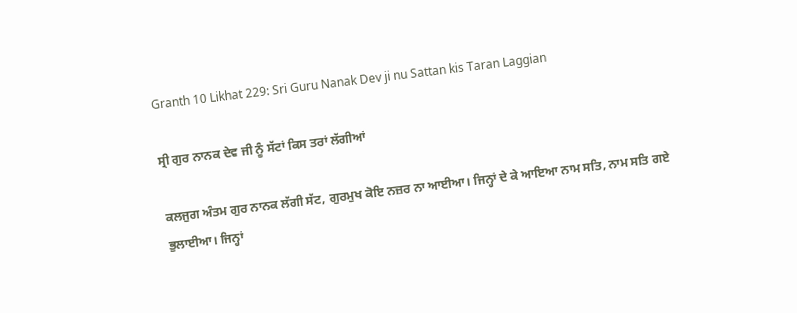Granth 10 Likhat 229: Sri Guru Nanak Dev ji nu Sattan kis Taran Laggian

ਸ੍ਰੀ ਗੁਰ ਨਾਨਕ ਦੇਵ ਜੀ ਨੂੰ ਸੱਟਾਂ ਕਿਸ ਤਰਾਂ ਲੱਗੀਆਂ

ਕਲਜੁਗ ਅੰਤਮ ਗੁਰ ਨਾਨਕ ਲੱਗੀ ਸੱਟ, ਗੁਰਮੁਖ ਕੋਇ ਨਜ਼ਰ ਨਾ ਆਈਆ। ਜਿਨ੍ਹਾਂ ਦੇ ਕੇ ਆਇਆ ਨਾਮ ਸਤਿ, ਨਾਮ ਸਤਿ ਗਏ ਭੁਲਾਈਆ। ਜਿਨ੍ਹਾਂ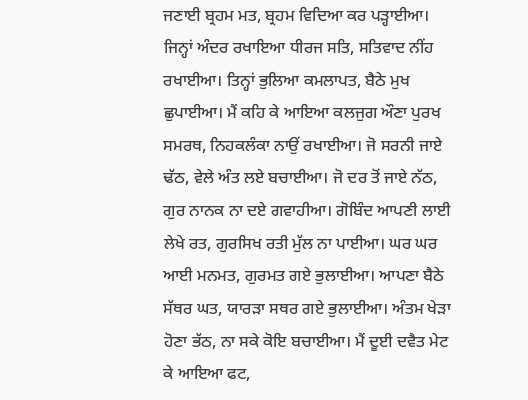ਜਣਾਈ ਬ੍ਰਹਮ ਮਤ, ਬ੍ਰਹਮ ਵਿਦਿਆ ਕਰ ਪੜ੍ਹਾਈਆ। ਜਿਨ੍ਹਾਂ ਅੰਦਰ ਰਖਾਇਆ ਧੀਰਜ ਸਤਿ, ਸਤਿਵਾਦ ਨੀਂਹ ਰਖਾਈਆ। ਤਿਨ੍ਹਾਂ ਭੁਲਿਆ ਕਮਲਾਪਤ, ਬੈਠੇ ਮੁਖ ਛੁਪਾਈਆ। ਮੈਂ ਕਹਿ ਕੇ ਆਇਆ ਕਲਜੁਗ ਔਣਾ ਪੁਰਖ ਸਮਰਥ, ਨਿਹਕਲੰਕਾ ਨਾਉਂ ਰਖਾਈਆ। ਜੋ ਸਰਨੀ ਜਾਏ ਢੱਠ, ਵੇਲੇ ਅੰਤ ਲਏ ਬਚਾਈਆ। ਜੋ ਦਰ ਤੋਂ ਜਾਏ ਨੱਠ, ਗੁਰ ਨਾਨਕ ਨਾ ਦਏ ਗਵਾਹੀਆ। ਗੋਬਿੰਦ ਆਪਣੀ ਲਾਈ ਲੇਖੇ ਰਤ, ਗੁਰਸਿਖ ਰਤੀ ਮੁੱਲ ਨਾ ਪਾਈਆ। ਘਰ ਘਰ ਆਈ ਮਨਮਤ, ਗੁਰਮਤ ਗਏ ਭੁਲਾਈਆ। ਆਪਣਾ ਬੈਠੇ ਸੱਥਰ ਘਤ, ਯਾਰੜਾ ਸਥਰ ਗਏ ਭੁਲਾਈਆ। ਅੰਤਮ ਖੇੜਾ ਹੋਣਾ ਭੱਠ, ਨਾ ਸਕੇ ਕੋਇ ਬਚਾਈਆ। ਮੈਂ ਦੂਈ ਦਵੈਤ ਮੇਟ ਕੇ ਆਇਆ ਫਟ,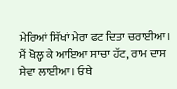ਮੇਰਿਆਂ ਸਿੱਖਾਂ ਮੇਰਾ ਫਟ ਦਿਤਾ ਚਰਾਈਆ। ਮੈਂ ਖੋਲ੍ਹ ਕੇ ਆਇਆ ਸਾਚਾ ਹੱਟ, ਰਾਮ ਦਾਸ ਸੇਵਾ ਲਾਈਆ। ਓਥੇ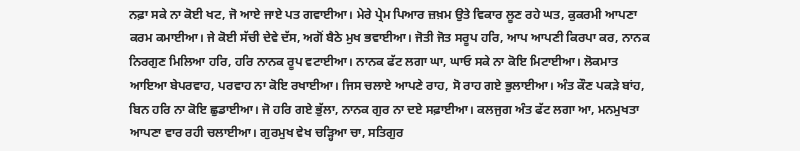ਨਫ਼ਾ ਸਕੇ ਨਾ ਕੋਈ ਖਟ, ਜੋ ਆਏ ਜਾਏ ਪਤ ਗਵਾਈਆ। ਮੇਰੇ ਪ੍ਰੇਮ ਪਿਆਰ ਜ਼ਖ਼ਮ ਉਤੇ ਵਿਕਾਰ ਲੂਣ ਰਹੇ ਘਤ, ਕੁਕਰਮੀ ਆਪਣਾ ਕਰਮ ਕਮਾਈਆ। ਜੇ ਕੋਈ ਸੱਚੀ ਦੇਵੇ ਦੱਸ, ਅਗੋਂ ਬੈਠੇ ਮੁਖ ਭਵਾਈਆ। ਜੋਤੀ ਜੋਤ ਸਰੂਪ ਹਰਿ, ਆਪ ਆਪਣੀ ਕਿਰਪਾ ਕਰ, ਨਾਨਕ ਨਿਰਗੁਣ ਮਿਲਿਆ ਹਰਿ, ਹਰਿ ਨਾਨਕ ਰੂਪ ਵਟਾਈਆ। ਨਾਨਕ ਫੱਟ ਲਗਾ ਘਾ, ਘਾਓ ਸਕੇ ਨਾ ਕੋਇ ਮਿਟਾਈਆ। ਲੋਕਮਾਤ ਆਇਆ ਬੇਪਰਵਾਹ, ਪਰਵਾਹ ਨਾ ਕੋਇ ਰਖਾਈਆ। ਜਿਸ ਚਲਾਏ ਆਪਣੇ ਰਾਹ, ਸੋ ਰਾਹ ਗਏ ਭੁਲਾਈਆ। ਅੰਤ ਕੌਣ ਪਕੜੇ ਬਾਂਹ, ਬਿਨ ਹਰਿ ਨਾ ਕੋਇ ਛੁਡਾਈਆ। ਜੋ ਹਰਿ ਗਏ ਭੁੱਲਾ, ਨਾਨਕ ਗੁਰ ਨਾ ਦਏ ਸਫ਼ਾਈਆ। ਕਲਜੁਗ ਅੰਤ ਫੱਟ ਲਗਾ ਆ, ਮਨਮੁਖਤਾ ਆਪਣਾ ਵਾਰ ਰਹੀ ਚਲਾਈਆ। ਗੁਰਮੁਖ ਵੇਖ ਚੜ੍ਹਿਆ ਚਾ, ਸਤਿਗੁਰ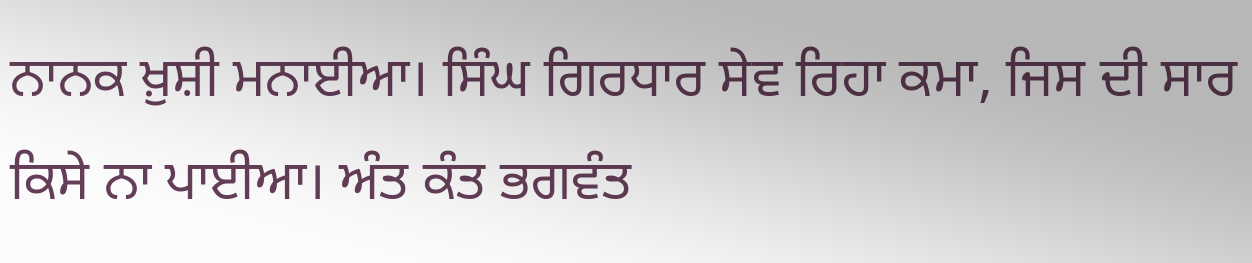ਨਾਨਕ ਖ਼ੁਸ਼ੀ ਮਨਾਈਆ। ਸਿੰਘ ਗਿਰਧਾਰ ਸੇਵ ਰਿਹਾ ਕਮਾ, ਜਿਸ ਦੀ ਸਾਰ ਕਿਸੇ ਨਾ ਪਾਈਆ। ਅੰਤ ਕੰਤ ਭਗਵੰਤ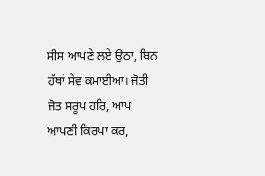ਸੀਸ ਆਪਣੇ ਲਏ ਉਠਾ, ਬਿਨ ਹੱਥਾਂ ਸੇਵ ਕਮਾਈਆ। ਜੋਤੀ ਜੋਤ ਸਰੂਪ ਹਰਿ, ਆਪ ਆਪਣੀ ਕਿਰਪਾ ਕਰ,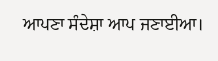ਆਪਣਾ ਸੰਦੇਸ਼ਾ ਆਪ ਜਣਾਈਆ।